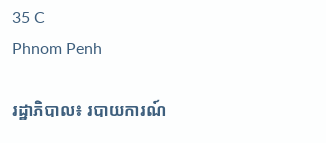35 C
Phnom Penh

រដ្ឋាភិបាល៖ របាយការណ៍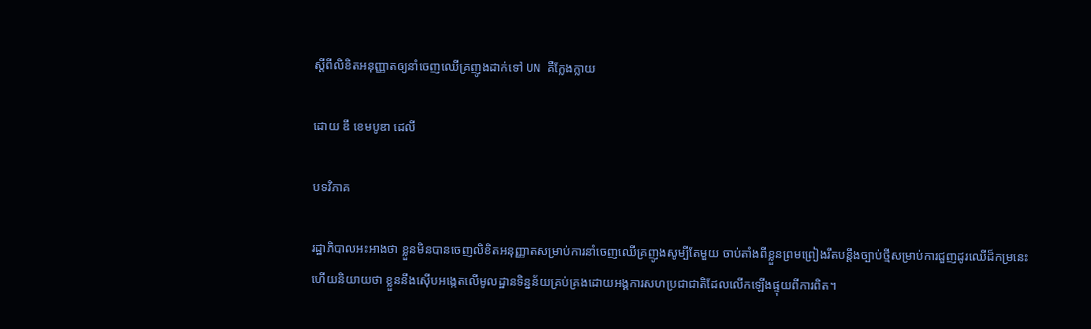ស្ដីពីលិខិតអនុញ្ញាតឲ្យនាំចេញឈើគ្រញូងដាក់ទៅ UN គឺក្លែងក្លាយ

ដោយ ឌឹ ខេមបូឌា ដេលី

បទវិភាគ

រដ្ឋាភិបាលអះអាងថា ខ្លួនមិនបានចេញលិខិតអនុញ្ញាតសម្រាប់ការនាំចេញឈើគ្រញូងសូម្បីតែមួយ ចាប់តាំងពីខ្លួនព្រមព្រៀងរឹតបន្តឹងច្បាប់ថ្មីសម្រាប់ការជួញដូរឈើដ៏កម្រនេះ ហើយនិយាយថា ខ្លួននឹងស៊ើបអង្កេតលើមូលដ្ឋានទិន្នន័យគ្រប់គ្រងដោយអង្គការសហប្រជាជាតិដែលលើកឡើងផ្ទុយពីការពិត។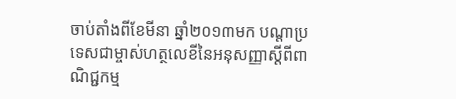ចាប់តាំងពីខែមីនា ឆ្នាំ២០១៣មក បណ្ដាប្រទេសជាម្ចាស់ហត្ថលេខីនៃអនុសញ្ញាស្ដីពីពាណិជ្ជកម្ម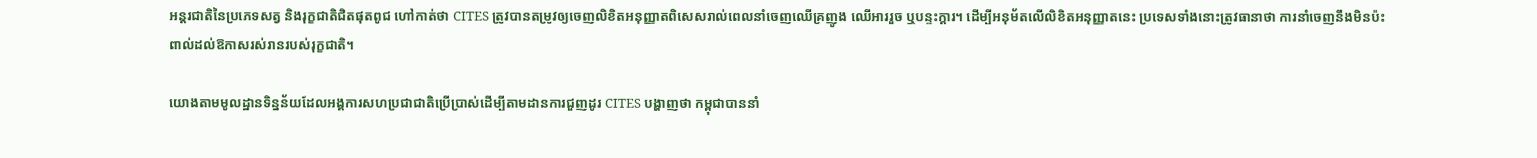អន្តរជាតិនៃប្រភេទសត្វ និងរុក្ខជាតិជិតផុតពូជ ហៅកាត់ថា CITES ត្រូវបានតម្រូវឲ្យចេញលិខិតអនុញ្ញាតពិសេសរាល់ពេលនាំចេញឈើគ្រញូង ឈើអាររួច ឬបន្ទះក្ដារ។ ដើម្បីអនុម័តលើលិខិតអនុញ្ញាតនេះ ប្រទេសទាំងនោះត្រូវធានាថា ការនាំចេញនឹងមិនប៉ះពាល់ដល់ឱកាសរស់រានរបស់រុក្ខជាតិ។

យោងតាមមូលដ្ឋានទិន្នន័យដែលអង្គការសហប្រជាជាតិប្រើប្រាស់ដើម្បីតាមដានការជួញដូរ CITES បង្ហាញថា កម្ពុជាបាននាំ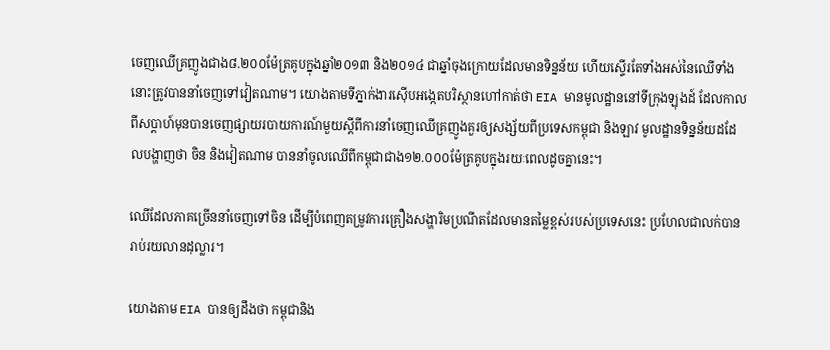ចេញឈើគ្រញូងជាង៨.២០០ម៉ែត្រគូបក្នុងឆ្នាំ២០១៣ និង២០១៤ ជាឆ្នាំចុងក្រោយដែលមានទិន្នន័យ ហើយស្ទើរតែទាំងអស់នៃឈើទាំងនោះត្រូវបាននាំចេញទៅវៀតណាម។ យោងតាមទីភ្នាក់ងារស៊ើបអង្កេតបរិស្ថានហៅកាត់ថា EIA មានមូលដ្ឋាននៅទីក្រុងឡុងដ៍ ដែលកាលពីសប្ដាហ៍មុនបានចេញផ្សាយរបាយការណ៍មួយស្តីពីការនាំចេញឈើគ្រញូងគួរឲ្យសង្ស័យពីប្រទេសកម្ពុជា និងឡាវ មូលដ្ឋានទិន្នន័យដដែលបង្ហាញថា ចិន និងវៀតណាម បាននាំចូលឈើពីកម្ពុជាជាង១២.០០០ម៉ែត្រគូបក្នុងរយៈពេលដូចគ្នានេះ។

ឈើដែលភាគច្រើននាំចេញទៅចិន ដើម្បីបំពេញតម្រូវការគ្រឿងសង្ហារិមប្រណីតដែលមានតម្លៃខ្ពស់របស់ប្រទេសនេះ ប្រហែលជាលក់បានរាប់រយលានដុល្លារ។

យោងតាម EIA បានឲ្យដឹងថា កម្ពុជានិង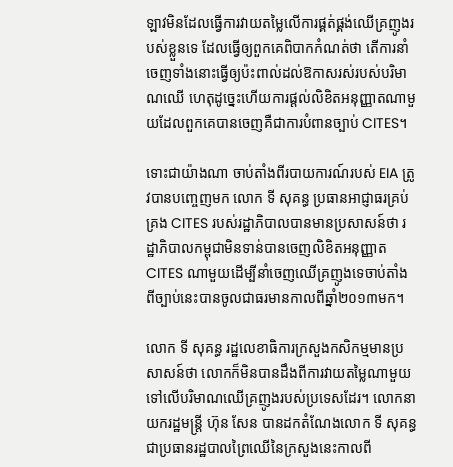ឡាវមិនដែលធ្វើការវាយតម្លៃលើការផ្គត់ផ្គង់ឈើគ្រញូងរបស់ខ្លួនទេ ដែលធ្វើឲ្យពួកគេពិបាកកំណត់ថា តើការនាំចេញទាំងនោះធ្វើឲ្យប៉ះពាល់ដល់ឱកាសរស់របស់បរិមាណឈើ ហេតុដូច្នេះហើយការផ្ដល់លិខិតអនុញ្ញាតណាមួយដែលពួកគេបានចេញគឺជាការបំពានច្បាប់ CITES។

ទោះជាយ៉ាងណា ចាប់តាំងពីរបាយការណ៍របស់ EIA ត្រូវបានបញ្ចេញមក លោក ទី សុគន្ធ ប្រធានអាជ្ញាធរគ្រប់គ្រង CITES របស់រដ្ឋាភិបាលបានមានប្រសាសន៍ថា រដ្ឋាភិបាលកម្ពុជាមិនទាន់បានចេញលិខិតអនុញ្ញាត CITES ណាមួយដើម្បីនាំចេញឈើគ្រញូងទេចាប់តាំងពីច្បាប់នេះបានចូលជាធរមានកាលពីឆ្នាំ២០១៣មក។

លោក ទី សុគន្ធ រដ្ឋលេខាធិការក្រសួងកសិកម្មមានប្រសាសន៍ថា លោកក៏មិនបានដឹងពីការវាយតម្លៃណាមួយទៅលើបរិមាណឈើគ្រញូងរបស់ប្រទេសដែរ។ លោកនាយករដ្ឋមន្ត្រី ហ៊ុន សែន បានដកតំណែងលោក ទី សុគន្ធ ជាប្រធានរដ្ឋបាលព្រៃឈើនៃក្រសួងនេះកាលពី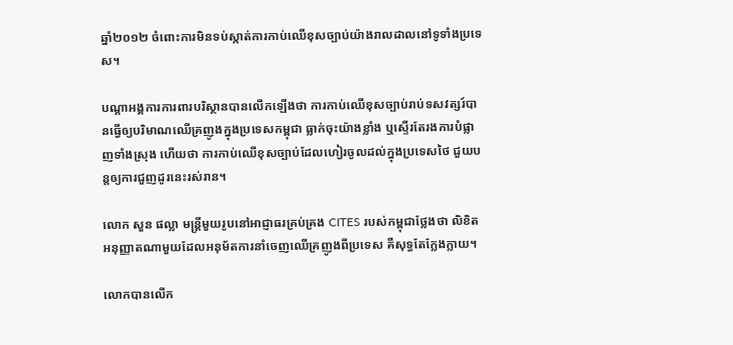ឆ្នាំ២០១២ ចំពោះការមិនទប់ស្កាត់ការកាប់ឈើខុសច្បាប់យ៉ាងរាលដាលនៅទូទាំងប្រទេស។

បណ្ដាអង្គការការពារបរិស្ថានបានលើកឡើងថា ការកាប់ឈើខុសច្បាប់រាប់ទសវត្សរ៍បានធ្វើឲ្យបរិមាណឈើគ្រញូងក្នុងប្រទេសកម្ពុជា ធ្លាក់ចុះយ៉ាងខ្លាំង ឬស្ទើរតែរងការបំផ្លាញទាំងស្រុង ហើយថា ការកាប់ឈើខុសច្បាប់ដែលហៀរចូលដល់ក្នុងប្រទេសថៃ ជួយបន្តឲ្យការជួញដូរនេះរស់រាន។

លោក សួន ផល្លា មន្ត្រីមួយរូបនៅអាជ្ញាធរគ្រប់គ្រង CITES របស់កម្ពុជាថ្លែងថា លិខិតអនុញ្ញាតណាមួយដែលអនុម័តការនាំចេញឈើគ្រញូងពីប្រទេស គឺសុទ្ធតែក្លែងក្លាយ។

លោកបានលើក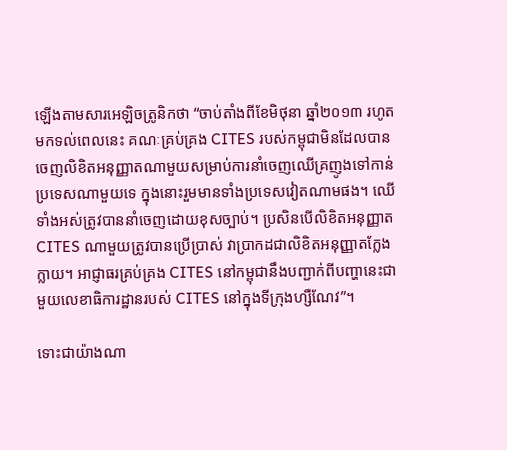ឡើងតាមសារអេឡិចត្រូនិកថា “ចាប់តាំងពីខែមិថុនា ឆ្នាំ២០១៣ រហូតមកទល់ពេលនេះ គណៈគ្រប់គ្រង CITES របស់កម្ពុជាមិនដែលបានចេញលិខិតអនុញ្ញាតណាមួយសម្រាប់ការនាំចេញឈើគ្រញូងទៅកាន់ប្រទេសណាមួយទេ ក្នុងនោះរួមមានទាំងប្រទេសវៀតណាមផង។ ឈើទាំងអស់ត្រូវបាននាំចេញដោយខុសច្បាប់។ ប្រសិនបើលិខិតអនុញ្ញាត CITES ណាមួយត្រូវបានប្រើប្រាស់ វាប្រាកដជាលិខិតអនុញ្ញាតក្លែងក្លាយ។ អាជ្ញាធរគ្រប់គ្រង CITES នៅកម្ពុជានឹងបញ្ជាក់ពីបញ្ហានេះជាមួយលេខាធិការដ្ឋានរបស់ CITES នៅក្នុងទីក្រុងហ្សឺណែវ”។

ទោះជាយ៉ាងណា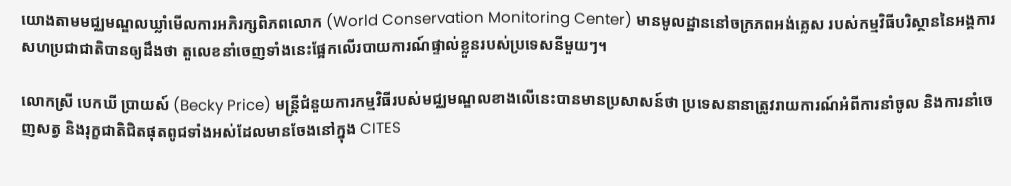យោងតាមមជ្ឈមណ្ឌលឃ្លាំមើលការអភិរក្សពិភពលោក (World Conservation Monitoring Center) មានមូលដ្ឋាននៅចក្រភពអង់គ្លេស របស់កម្មវិធីបរិស្ថាននៃអង្គការសហប្រជាជាតិបានឲ្យដឹងថា តួលេខនាំចេញទាំងនេះផ្អែកលើរបាយការណ៍ផ្ទាល់ខ្លួនរបស់ប្រទេសនីមួយៗ។

លោកស្រី បេកឃី ប្រាយស៍ (Becky Price) មន្ត្រីជំនួយការកម្មវិធីរបស់មជ្ឈមណ្ឌលខាងលើនេះបានមានប្រសាសន៍ថា ប្រទេសនានាត្រូវរាយការណ៍អំពីការនាំចូល និងការនាំចេញសត្វ និងរុក្ខជាតិជិតផុតពូជទាំងអស់ដែលមានចែងនៅក្នុង CITES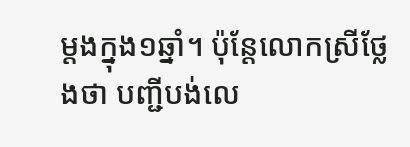ម្តងក្នុង១ឆ្នាំ។ ប៉ុន្តែលោកស្រីថ្លែងថា បញ្ជីបង់លេ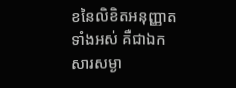ខនៃលិខិតអនុញ្ញាតទាំងអស់ គឺជាឯកសារសម្ងា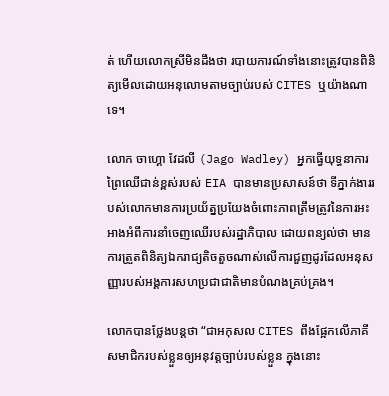ត់ ហើយលោកស្រីមិនដឹងថា របាយការណ៍ទាំងនោះត្រូវបានពិនិត្យមើលដោយអនុលោមតាមច្បាប់របស់ CITES ឬយ៉ាងណាទេ។

លោក ចាហ្គោ វែដលី (Jago Wadley) អ្នកធ្វើយុទ្ធនាការព្រៃឈើជាន់ខ្ពស់របស់ EIA បានមានប្រសាសន៍ថា ទីភ្នាក់ងាររបស់លោកមានការប្រយ័ត្នប្រយែងចំពោះភាពត្រឹមត្រូវនៃការអះអាងអំពីការនាំចេញឈើរបស់រដ្ឋាភិបាល ដោយពន្យល់ថា មានការត្រួតពិនិត្យឯករាជ្យតិចតួចណាស់លើការជួញដូរដែលអនុសញ្ញារបស់អង្គការសហប្រជាជាតិមានបំណងគ្រប់គ្រង។

លោកបានថ្លែងបន្តថា “ជាអកុសល CITES ពឹងផ្អែកលើភាគីសមាជិករបស់ខ្លួនឲ្យអនុវត្តច្បាប់របស់ខ្លួន ក្នុងនោះ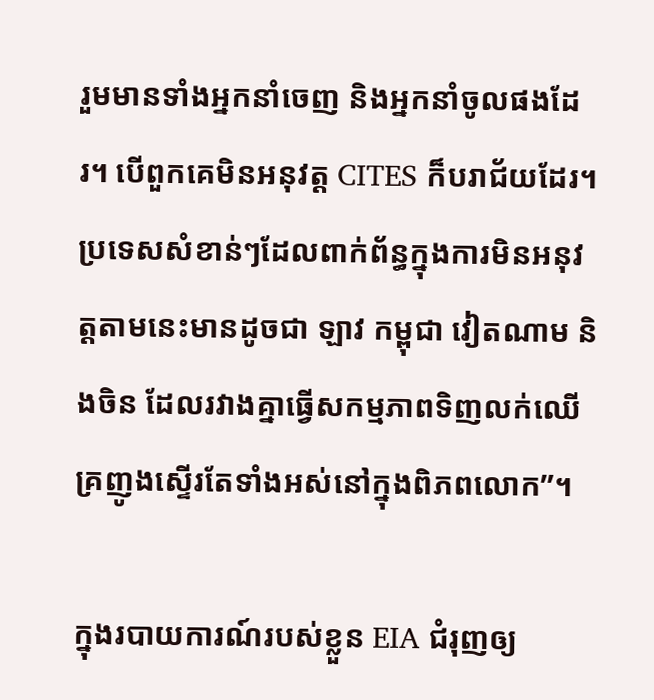រួមមានទាំងអ្នកនាំចេញ និងអ្នកនាំចូលផងដែរ។ បើពួកគេមិនអនុវត្ត CITES ក៏បរាជ័យដែរ។ ប្រទេសសំខាន់ៗដែលពាក់ព័ន្ធក្នុងការមិនអនុវត្តតាមនេះមានដូចជា ឡាវ កម្ពុជា វៀតណាម និងចិន ដែលរវាងគ្នាធ្វើសកម្មភាពទិញលក់ឈើគ្រញូងស្ទើរតែទាំងអស់នៅក្នុងពិភពលោក”។

ក្នុងរបាយការណ៍របស់ខ្លួន EIA ជំរុញឲ្យ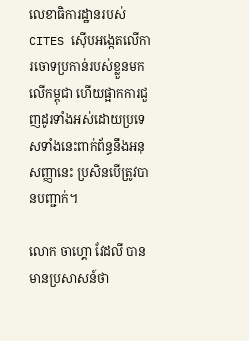លេខាធិការដ្ឋានរបស់ CITES ស៊ើបអង្កេតលើការចោទប្រកាន់របស់ខ្លួនមកលើកម្ពុជា ហើយផ្អាកការជួញដូរទាំងអស់ដោយប្រទេសទាំងនេះពាក់ព័ន្ធនឹងអនុសញ្ញានេះ ប្រសិនបើត្រូវបានបញ្ជាក់។

លោក ចាហ្គោ វែដលី បានមានប្រសាសន៍ថា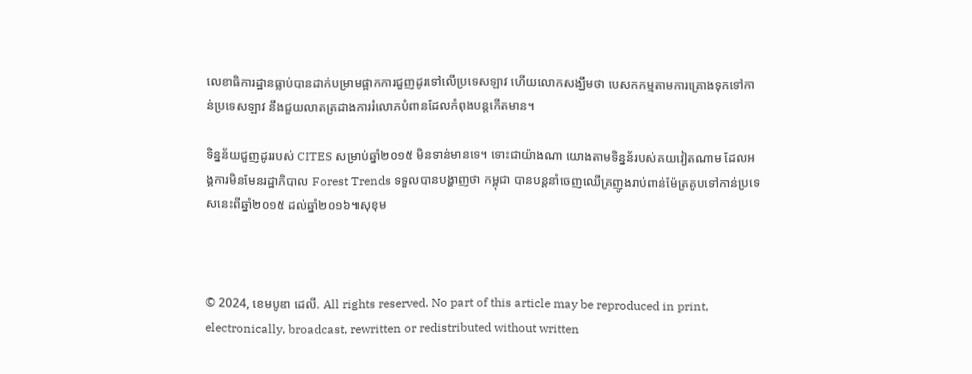លេខាធិការដ្ឋានធ្លាប់បានដាក់បម្រាមផ្អាកការជួញដូរទៅលើប្រទេសឡាវ ហើយលោកសង្ឃឹមថា បេសកកម្មតាមការគ្រោងទុកទៅកាន់ប្រទេសឡាវ នឹងជួយលាតត្រដាងការរំលោភបំពានដែលកំពុងបន្តកើតមាន។

ទិន្នន័យជួញដូររបស់ CITES សម្រាប់ឆ្នាំ២០១៥ មិនទាន់មានទេ។ ទោះជាយ៉ាងណា យោងតាមទិន្នន័របស់គយវៀតណាម ដែលអង្គការមិនមែនរដ្ឋាភិបាល Forest Trends ទទួលបានបង្ហាញថា កម្ពុជា បានបន្តនាំចេញឈើគ្រញូងរាប់ពាន់ម៉ែត្រគូបទៅកាន់ប្រទេសនេះពីឆ្នាំ២០១៥ ដល់ឆ្នាំ២០១៦៕សុខុម



© 2024, ខេមបូឌា ដេលី. All rights reserved. No part of this article may be reproduced in print, electronically, broadcast, rewritten or redistributed without written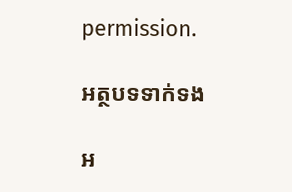permission.

អត្ថបទទាក់ទង

អ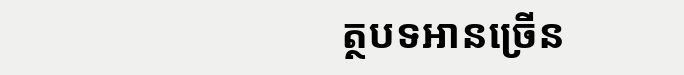ត្ថបទអានច្រើន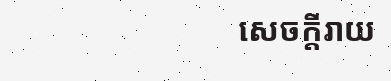សេចក្ដីរាយ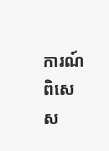ការណ៍ពិសេស